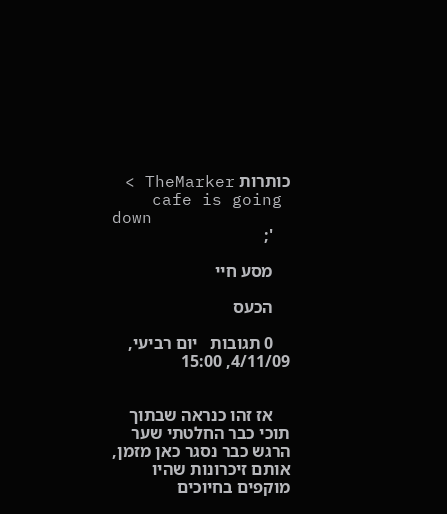כותרות TheMarker >
    cafe is going down
    ';

    מסע חיי

    הכעס

    0 תגובות   יום רביעי, 4/11/09, 15:00


    אז זהו כנראה שבתוך תוכי כבר החלטתי שער הרגש כבר נסגר כאן מזמן, אותם זיכרונות שהיו מוקפים בחיוכים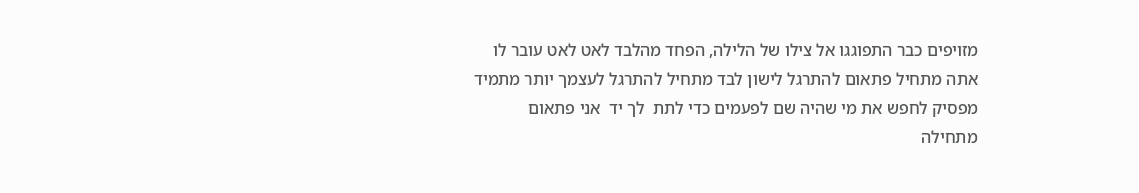מזויפים כבר התפוגגו אל צילו של הלילה, הפחד מהלבד לאט לאט עובר לו אתה מתחיל פתאום להתרגל לישון לבד מתחיל להתרגל לעצמך יותר מתמיד  מפסיק לחפש את מי שהיה שם לפעמים כדי לתת  לך יד  אני פתאום מתחילה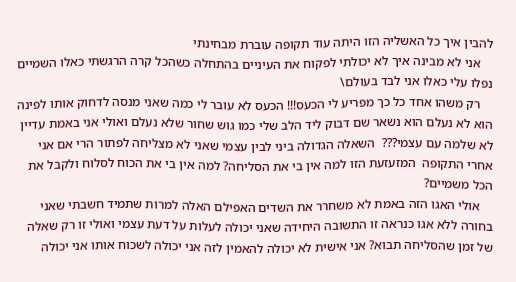להבין איך כל האשליה הזו היתה עוד תקופה עוברת מבחינתי
    אני לא מבינה איך לא יכולתי לפקוח את העיניים בהתחלה כשהכל קרה הרגשתי כאלו השמיים נפלו עלי כאלו אני לבד בעולם\
    רק משהו אחד כל כך מפריע לי הכעס!!! הכעס לא עובר לי כמה שאני מנסה לדחוק אותו לפינה הוא לא נעלם הוא נשאר שם דבוק ליד הלב שלי כמו גוש שחור שלא נעלם ואולי אני באמת עדיין לא שלמה עם עצמי???  השאלה הגדולה ביני לבין עצמי שאני לא מצליחה לפתור הרי אם אני אחרי התקופה  המזעזעת הזו למה אין בי את הסליחה? למה אין בי את הכוח לסלוח ולקבל את הכל משמיים?
    אולי האגו הזה באמת לא משחרר את השדים האפילם האלה למרות שתמיד חשבתי שאני בחורה ללא אגו כנראה זו התשובה היחידה שאני יכולה לעלות על דעת עצמי ואולי זו רק שאלה של זמן שהסליחה תבוא? אני אישית לא יכולה להאמין לזה אני יכולה לשכוח אותו אני יכולה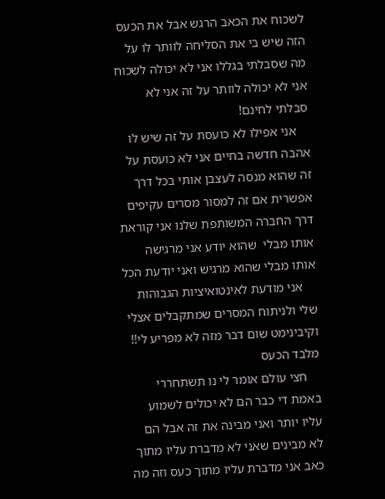לשכוח את הכאב הרגש אבל את הכעס  הזה שיש בי את הסליחה לוותר לו על מה שסבלתי בגללו אני לא יכולה לשכוח אני לא יכולה לוותר על זה אני לא סבלתי לחינם!
    אני אפילו לא כועסת על זה שיש לו אהבה חדשה בחיים אני לא כועסת על זה שהוא מנסה לעצבן אותי בכל דרך אפשרית אם זה למסור מסרים עקיפים דרך החברה המשותפת שלנו אני קוראת אותו מבלי  שהוא יודע אני מרגישה אותו מבלי שהוא מרגיש ואני יודעת הכל
    אני מודעת לאינטואיציות הגבוהות שלי ולניתוח המסרים שמתקבלים אצלי וקיבינימט שום דבר מזה לא מפריע לי!!  מלבד הכעס
    חצי עולם אומר לי נו תשתחררי באמת די כבר הם לא יכולים לשמוע עליו יותר ואני מבינה את זה אבל הם לא מבינים שאני לא מדברת עליו מתוך כאב אני מדברת עליו מתוך כעס וזה מה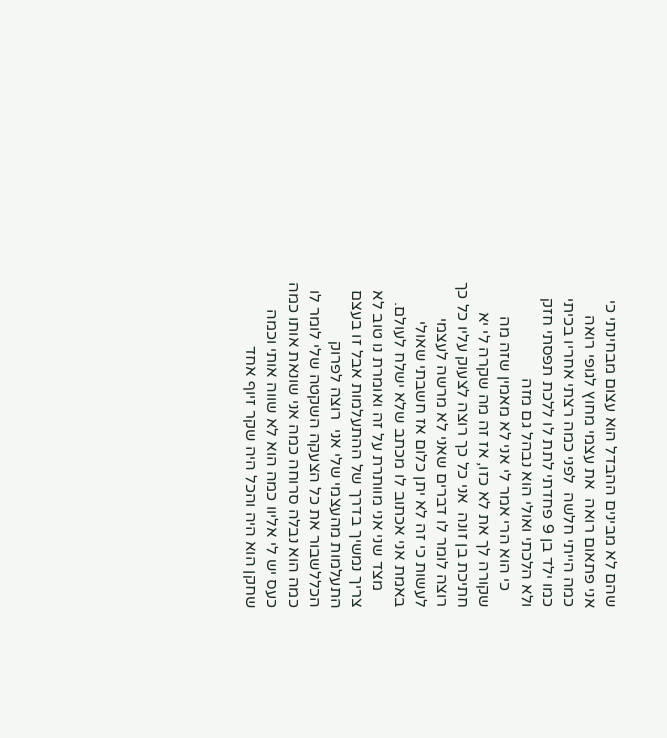שהם לא מבינים ההבדל הוא עצום מבחינתי כי  אני פתאום רואה  את עצמי מחוץ לגופי רואה כמה הייתי חלשה  לפני כמה רצתי אחריו בכיתי כמו ילד בן 9 פחדתי לתת לו ללכת תפסתי חזק ולא הלכתי ואולי הוא נבהל גם מזה
    כי הוא הרי אמר לי אני לא מאמין שזה מה שקורה לך את לא כזו, אז זה מה שקרה לי יא חתיכת בן זונה  אני כל כך רוצה לצעוק עליו כל כך רוצה לומר לו דברים שאני לא מרשה לעצמי לעשות כי זה לא יתן כלום אז חשבתי שאולי  באמת אני אכתוב לו מכתב שלא ישלח לעולם.
    מצד שני אני מוותרת על זה ואומרת נו טוב לא צריך נמשיך בדרך של ההתעלמות אבל זו בעצם התעלמות מהעצמי שלי אני  רוצה לפרוק הכללשבור את כל הצעקה השקטה שלי לומר לו כמה הוא נבלה סרוחה כמה אני שונאת אותו כמה כעס יש לי אליוו כמה הוא לא שווה אותי וכמה שחקן הוא היה והכל היה שקר זיוף אחד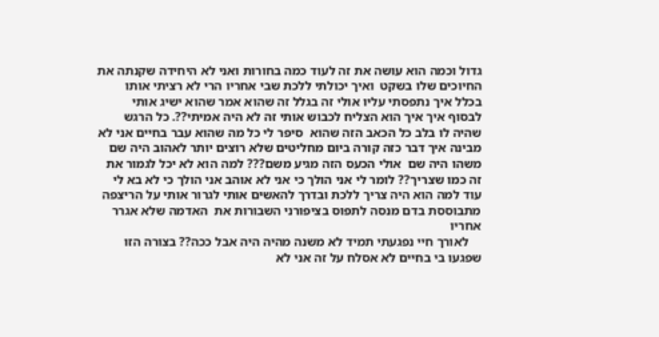גדול וכמה הוא עושה את זה לעוד כמה בחורות ואני לא היחידה שקנתה את החיוכים שלו בשקט  ואיך יכולתי ללכת שבי אחריו הרי לא רציתי אותו בכלל איך נתפסתי עליו אולי זה בגלל זה שהוא אמר שהוא ישיג אותי לבסוף איך איך הוא הצליח לכבוש אותי זה לא היה אמיתי??. כל הרגש שהיה לו בלב כל הכאב הזה שהוא  סיפר לי כל מה שהוא עבר בחיים אני לא מבינה איך דבר כזה קורה ביום מחליטים שלא רוצים יותר לאהוב היה שם משהו היה שם  אולי הכעס הזה מגיע משם??? למה הוא לא יכל לגמור את זה כמו שצריך?? לומר לי אני הולך כי אני לא אוהב אני הולך כי לא בא לי עוד למה הוא היה צריך ללכת ובדרך להאשים אותי לגרור אותי על הריצפה מתבוססת בדם מנסה לתפוס בציפורני השבורות את  האדמה שלא אגרר אחריו
    לאורך חיי נפגעתי תמיד לא משנה מהיה היה אבל ככה?? בצורה הזו שפגעו בי בחיים לא אסלח על זה אני לא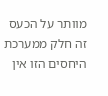מוותר על הכעס זה חלק ממערכת היחסים הזו אין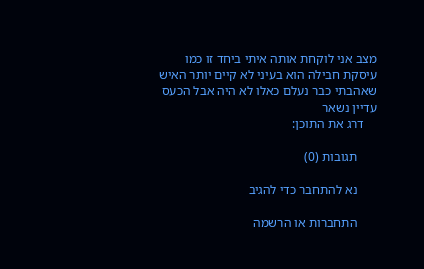מצב אני לוקחת אותה איתי ביחד זו כמו עיסקת חבילה הוא בעיני לא קיים יותר האיש שאהבתי כבר נעלם כאלו לא היה אבל הכעס עדיין נשאר
    דרג את התוכן:

      תגובות (0)

      נא להתחבר כדי להגיב

      התחברות או הרשמה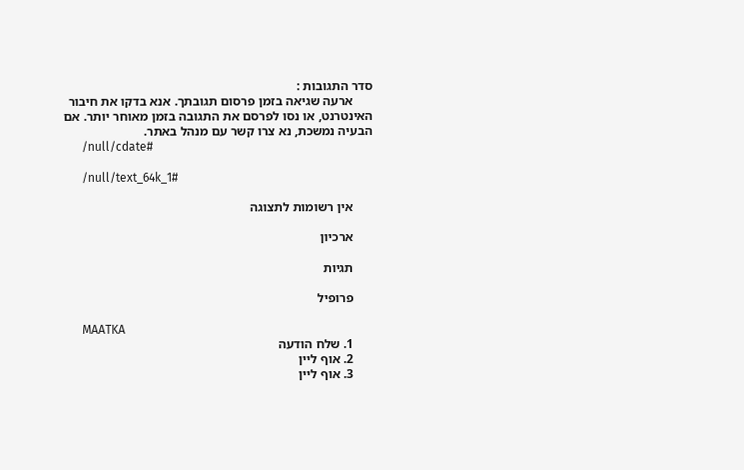סדר התגובות :
      ארעה שגיאה בזמן פרסום תגובתך. אנא בדקו את חיבור האינטרנט, או נסו לפרסם את התגובה בזמן מאוחר יותר. אם הבעיה נמשכת, נא צרו קשר עם מנהל באתר.
      /null/cdate#

      /null/text_64k_1#

      אין רשומות לתצוגה

      ארכיון

      תגיות

      פרופיל

      MAATKA
      1. שלח הודעה
      2. אוף ליין
      3. אוף ליין